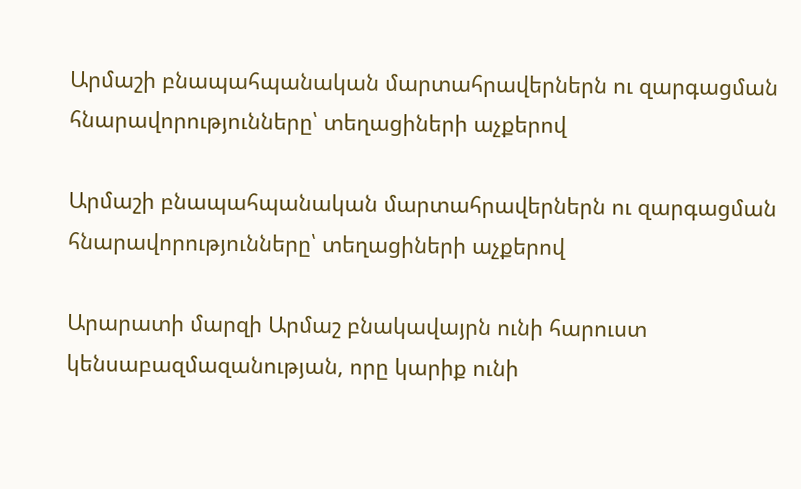Արմաշի բնապահպանական մարտահրավերներն ու զարգացման հնարավորությունները՝ տեղացիների աչքերով

Արմաշի բնապահպանական մարտահրավերներն ու զարգացման հնարավորությունները՝ տեղացիների աչքերով

Արարատի մարզի Արմաշ բնակավայրն ունի հարուստ կենսաբազմազանության, որը կարիք ունի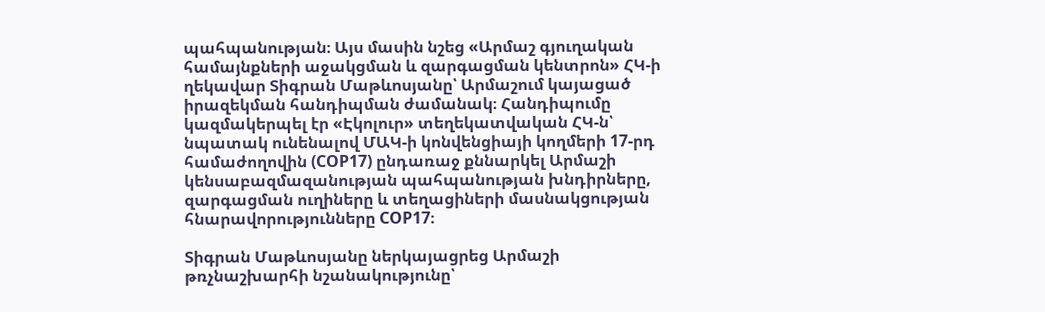պահպանության։ Այս մասին նշեց «Արմաշ գյուղական համայնքների աջակցման և զարգացման կենտրոն» ՀԿ-ի ղեկավար Տիգրան Մաթևոսյանը՝ Արմաշում կայացած իրազեկման հանդիպման ժամանակ։ Հանդիպումը կազմակերպել էր «Էկոլուր» տեղեկատվական ՀԿ-ն՝ նպատակ ունենալով ՄԱԿ-ի կոնվենցիայի կողմերի 17-րդ համաժողովին (COP17) ընդառաջ քննարկել Արմաշի կենսաբազմազանության պահպանության խնդիրները, զարգացման ուղիները և տեղացիների մասնակցության հնարավորությունները COP17։

Տիգրան Մաթևոսյանը ներկայացրեց Արմաշի թռչնաշխարհի նշանակությունը՝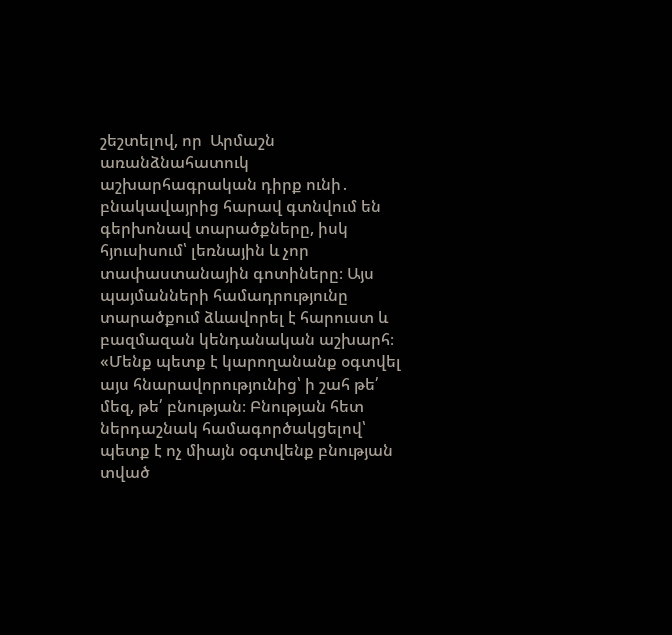շեշտելով, որ  Արմաշն առանձնահատուկ աշխարհագրական դիրք ունի․ բնակավայրից հարավ գտնվում են գերխոնավ տարածքները, իսկ հյուսիսում՝ լեռնային և չոր տափաստանային գոտիները։ Այս պայմանների համադրությունը տարածքում ձևավորել է հարուստ և բազմազան կենդանական աշխարհ։ «Մենք պետք է կարողանանք օգտվել այս հնարավորությունից՝ ի շահ թե՛ մեզ, թե՛ բնության։ Բնության հետ ներդաշնակ համագործակցելով՝ պետք է ոչ միայն օգտվենք բնության տված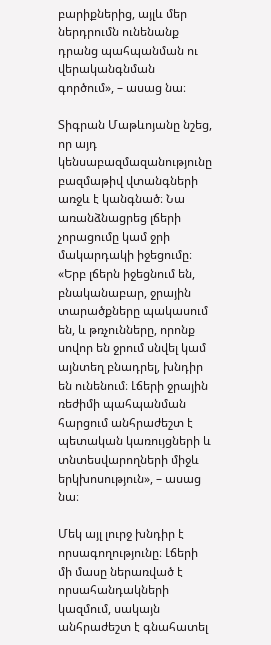բարիքներից, այլև մեր ներդրումն ունենանք դրանց պահպանման ու վերականգնման գործում», – ասաց նա։

Տիգրան Մաթևոյանը նշեց, որ այդ կենսաբազմազանությունը բազմաթիվ վտանգների առջև է կանգնած։ Նա առանձնացրեց լճերի չորացումը կամ ջրի մակարդակի իջեցումը։ «Երբ լճերն իջեցնում են, բնականաբար, ջրային տարածքները պակասում են, և թռչունները, որոնք սովոր են ջրում սնվել կամ այնտեղ բնադրել, խնդիր են ունենում։ Լճերի ջրային ռեժիմի պահպանման հարցում անհրաժեշտ է պետական կառույցների և տնտեսվարողների միջև երկխոսություն», – ասաց նա։

Մեկ այլ լուրջ խնդիր է որսագողությունը։ Լճերի մի մասը ներառված է որսահանդակների կազմում, սակայն անհրաժեշտ է գնահատել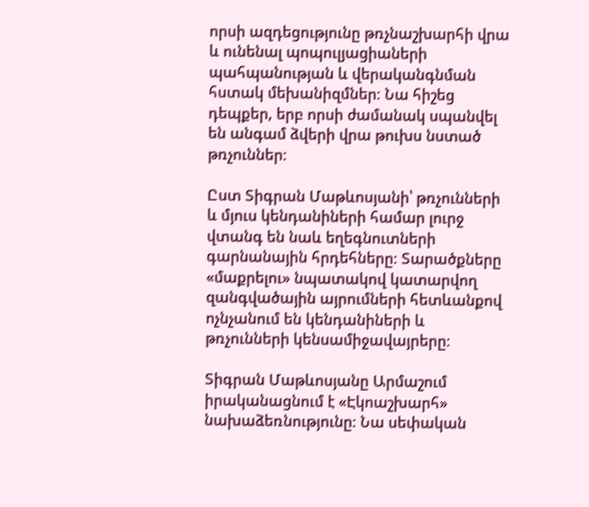որսի ազդեցությունը թռչնաշխարհի վրա և ունենալ պոպուլյացիաների պահպանության և վերականգնման հստակ մեխանիզմներ։ Նա հիշեց դեպքեր, երբ որսի ժամանակ սպանվել են անգամ ձվերի վրա թուխս նստած թռչուններ։

Ըստ Տիգրան Մաթևոսյանի՝ թռչունների և մյուս կենդանիների համար լուրջ վտանգ են նաև եղեգնուտների գարնանային հրդեհները։ Տարածքները «մաքրելու» նպատակով կատարվող զանգվածային այրումների հետևանքով ոչնչանում են կենդանիների և թռչունների կենսամիջավայրերը։

Տիգրան Մաթևոսյանը Արմաշում իրականացնում է «Էկոաշխարհ» նախաձեռնությունը։ Նա սեփական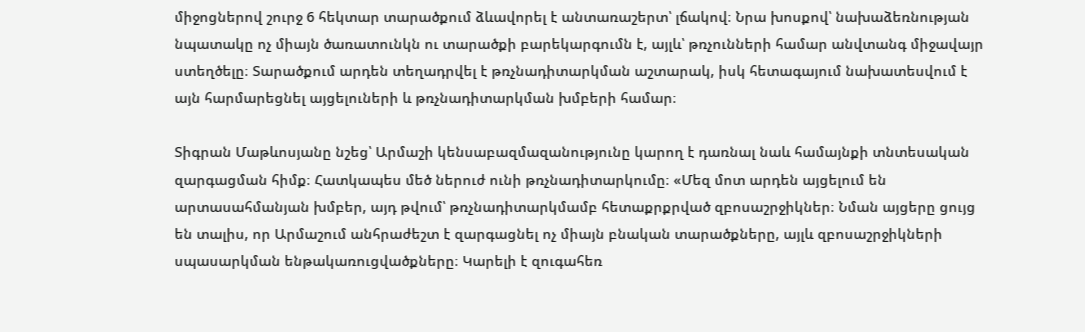միջոցներով շուրջ 6 հեկտար տարածքում ձևավորել է անտառաշերտ՝ լճակով։ Նրա խոսքով՝ նախաձեռնության նպատակը ոչ միայն ծառատունկն ու տարածքի բարեկարգումն է, այլև՝ թռչունների համար անվտանգ միջավայր ստեղծելը։ Տարածքում արդեն տեղադրվել է թռչնադիտարկման աշտարակ, իսկ հետագայում նախատեսվում է այն հարմարեցնել այցելուների և թռչնադիտարկման խմբերի համար։

Տիգրան Մաթևոսյանը նշեց՝ Արմաշի կենսաբազմազանությունը կարող է դառնալ նաև համայնքի տնտեսական զարգացման հիմք։ Հատկապես մեծ ներուժ ունի թռչնադիտարկումը։ «Մեզ մոտ արդեն այցելում են արտասահմանյան խմբեր, այդ թվում՝ թռչնադիտարկմամբ հետաքրքրված զբոսաշրջիկներ։ Նման այցերը ցույց են տալիս, որ Արմաշում անհրաժեշտ է զարգացնել ոչ միայն բնական տարածքները, այլև զբոսաշրջիկների սպասարկման ենթակառուցվածքները։ Կարելի է զուգահեռ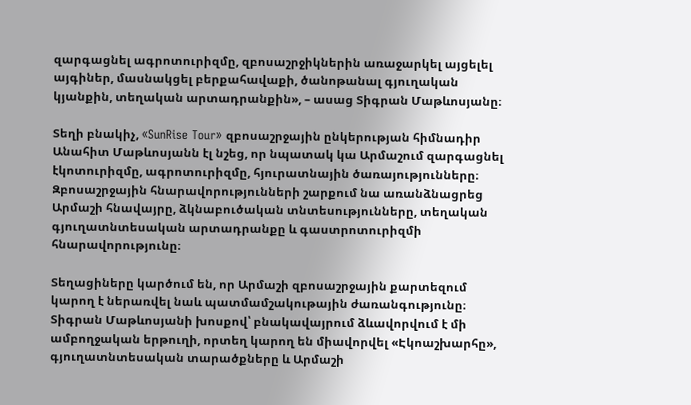զարգացնել ագրոտուրիզմը, զբոսաշրջիկներին առաջարկել այցելել այգիներ, մասնակցել բերքահավաքի, ծանոթանալ գյուղական կյանքին, տեղական արտադրանքին», – ասաց Տիգրան Մաթևոսյանը։

Տեղի բնակիչ, «SunRise Tour» զբոսաշրջային ընկերության հիմնադիր Անահիտ Մաթևոսյանն էլ նշեց, որ նպատակ կա Արմաշում զարգացնել էկոտուրիզմը, ագրոտուրիզմը, հյուրատնային ծառայությունները։ Զբոսաշրջային հնարավորությունների շարքում նա առանձնացրեց Արմաշի հնավայրը, ձկնաբուծական տնտեսությունները, տեղական գյուղատնտեսական արտադրանքը և գաստրոտուրիզմի հնարավորությունը։

Տեղացիները կարծում են, որ Արմաշի զբոսաշրջային քարտեզում կարող է ներառվել նաև պատմամշակութային ժառանգությունը։ Տիգրան Մաթևոսյանի խոսքով՝ բնակավայրում ձևավորվում է մի ամբողջական երթուղի, որտեղ կարող են միավորվել «Էկոաշխարհը», գյուղատնտեսական տարածքները և Արմաշի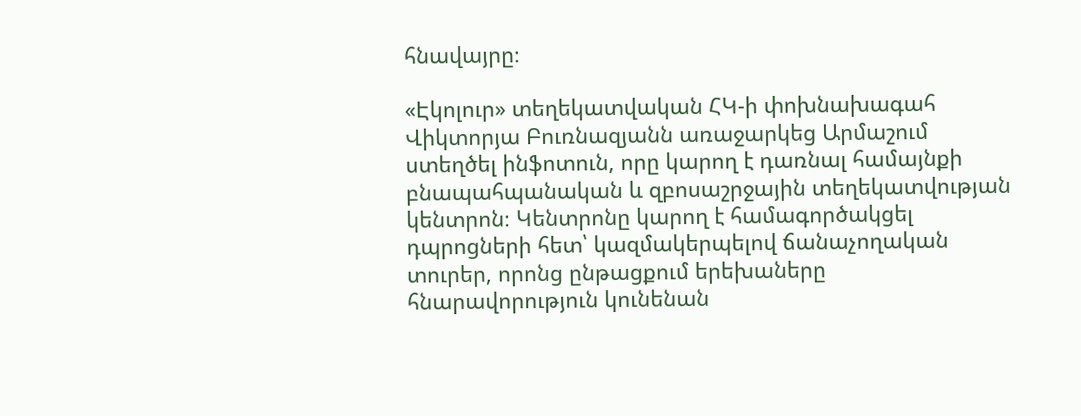հնավայրը։

«Էկոլուր» տեղեկատվական ՀԿ-ի փոխնախագահ Վիկտորյա Բուռնազյանն առաջարկեց Արմաշում ստեղծել ինֆոտուն, որը կարող է դառնալ համայնքի բնապահպանական և զբոսաշրջային տեղեկատվության կենտրոն։ Կենտրոնը կարող է համագործակցել դպրոցների հետ՝ կազմակերպելով ճանաչողական տուրեր, որոնց ընթացքում երեխաները հնարավորություն կունենան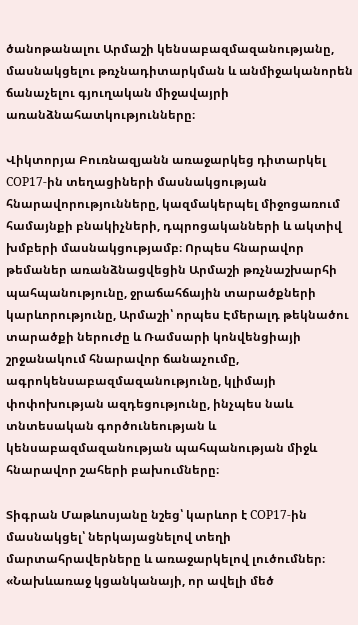ծանոթանալու Արմաշի կենսաբազմազանությանը, մասնակցելու թռչնադիտարկման և անմիջականորեն ճանաչելու գյուղական միջավայրի առանձնահատկությունները։

Վիկտորյա Բուռնազյանն առաջարկեց դիտարկել COP17-ին տեղացիների մասնակցության հնարավորությունները, կազմակերպել միջոցառում համայնքի բնակիչների, դպրոցականների և ակտիվ խմբերի մասնակցությամբ։ Որպես հնարավոր թեմաներ առանձնացվեցին Արմաշի թռչնաշխարհի պահպանությունը, ջրաճահճային տարածքների կարևորությունը, Արմաշի՝ որպես Էմերալդ թեկնածու տարածքի ներուժը և Ռամսարի կոնվենցիայի շրջանակում հնարավոր ճանաչումը, ագրոկենսաբազմազանությունը, կլիմայի փոփոխության ազդեցությունը, ինչպես նաև տնտեսական գործունեության և կենսաբազմազանության պահպանության միջև հնարավոր շահերի բախումները։

Տիգրան Մաթևոսյանը նշեց՝ կարևոր է COP17-ին մասնակցել՝ ներկայացնելով տեղի մարտահրավերները և առաջարկելով լուծումներ։ «Նախևառաջ կցանկանայի, որ ավելի մեծ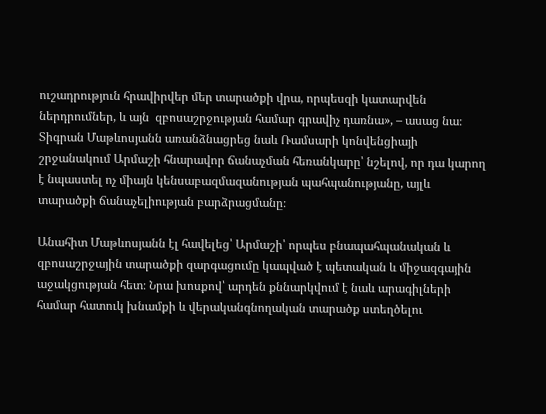ուշադրություն հրավիրվեր մեր տարածքի վրա, որպեսզի կատարվեն ներդրումներ, և այն  զբոսաշրջության համար գրավիչ դառնա», – ասաց նա։ Տիգրան Մաթևոսյանն առանձնացրեց նաև Ռամսարի կոնվենցիայի շրջանակում Արմաշի հնարավոր ճանաչման հեռանկարը՝ նշելով, որ դա կարող է նպաստել ոչ միայն կենսաբազմազանության պահպանությանը, այլև տարածքի ճանաչելիության բարձրացմանը։

Անահիտ Մաթևոսյանն էլ հավելեց՝ Արմաշի՝ որպես բնապահպանական և զբոսաշրջային տարածքի զարգացումը կապված է պետական և միջազգային աջակցության հետ։ Նրա խոսքով՝ արդեն քննարկվում է նաև արագիլների համար հատուկ խնամքի և վերականգնողական տարածք ստեղծելու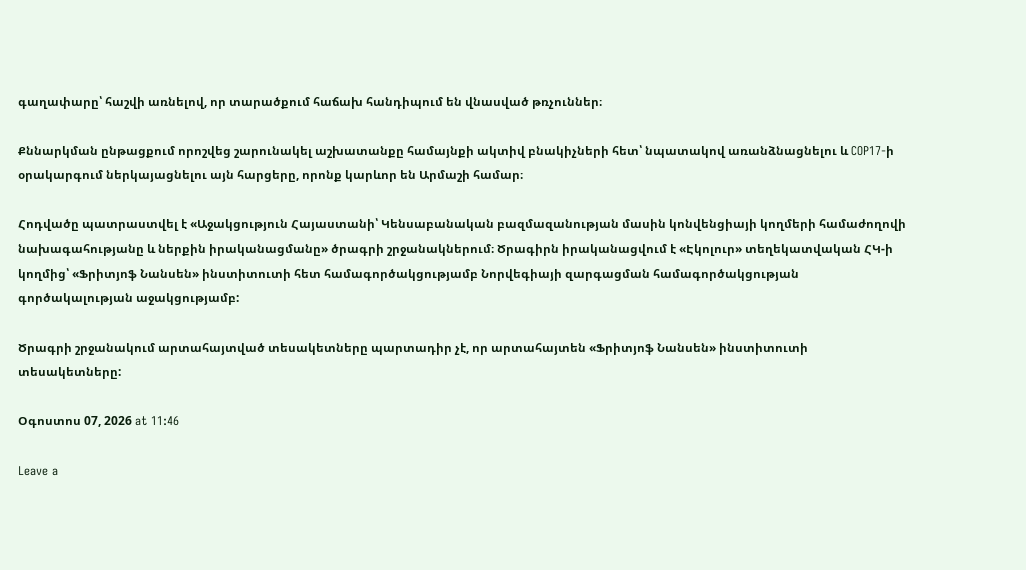գաղափարը՝ հաշվի առնելով, որ տարածքում հաճախ հանդիպում են վնասված թռչուններ։

Քննարկման ընթացքում որոշվեց շարունակել աշխատանքը համայնքի ակտիվ բնակիչների հետ՝ նպատակով առանձնացնելու և COP17-ի օրակարգում ներկայացնելու այն հարցերը, որոնք կարևոր են Արմաշի համար։

Հոդվածը պատրաստվել է «Աջակցություն Հայաստանի՝ Կենսաբանական բազմազանության մասին կոնվենցիայի կողմերի համաժողովի նախագահությանը և ներքին իրականացմանը» ծրագրի շրջանակներում։ Ծրագիրն իրականացվում է «Էկոլուր» տեղեկատվական ՀԿ-ի կողմից՝ «Ֆրիտյոֆ Նանսեն» ինստիտուտի հետ համագործակցությամբ Նորվեգիայի զարգացման համագործակցության գործակալության աջակցությամբ:

Ծրագրի շրջանակում արտահայտված տեսակետները պարտադիր չէ, որ արտահայտեն «Ֆրիտյոֆ Նանսեն» ինստիտուտի տեսակետները:

Օգոստոս 07, 2026 at 11:46

Leave a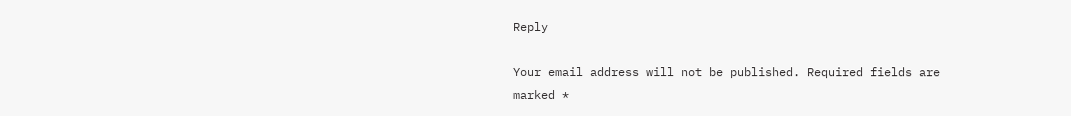Reply

Your email address will not be published. Required fields are marked *